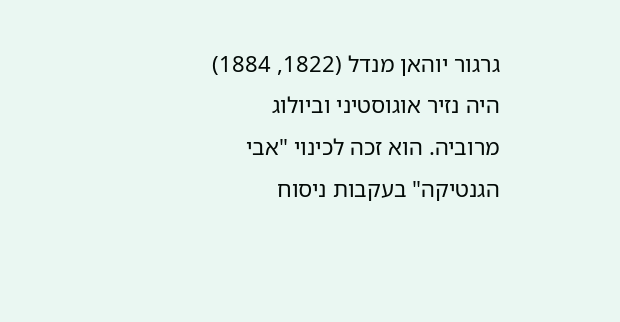גרגור יוהאן מנדל (1822, 1884) היה נזיר אוגוסטיני וביולוג מרוביה. הוא זכה לכינוי "אבי הגנטיקה" בעקבות ניסוח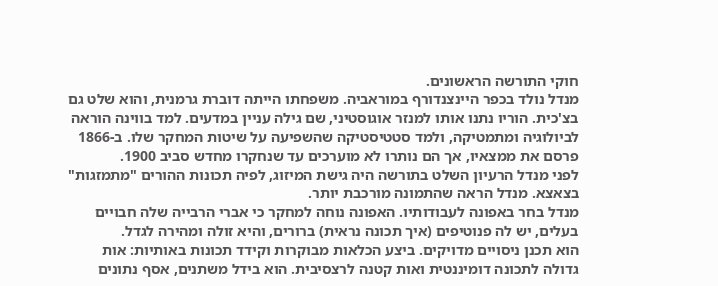חוקי התורשה הראשונים.
מנדל נולד בכפר היינצנדורף במוראביה. משפחתו הייתה דוברת גרמנית, והוא שלט גם בצ'כית. הוריו נתנו אותו למנזר אוגוסטיני, שם גילה עניין במדעים. למד בווינה הוראה לביולוגיה ומתמטיקה, ולמד סטטיסטיקה שהשפיעה על שיטות המחקר שלו. ב-1866 פרסם את ממצאיו, אך הם נותרו לא מוערכים עד שנחקרו מחדש סביב 1900.
לפני מנדל הרעיון השלט בתורשה היה גישת המיזוג, לפיה תכונות ההורים "מתמזגות" בצאצא. מנדל הראה שהתמונה מורכבת יותר.
מנדל בחר באפונה לעבודותיו. האפונה נוחה למחקר כי אברי הרבייה שלה חבויים בעלים, יש לה פנוטיפים (איך תכונה נראית) ברורים, והיא זולה ומהירה לגדל.
הוא תכנן ניסויים מדויקים. ביצע הכלאות מבוקרות וקידד תכונות באותיות: אות גדולה לתכונה דומיננטית ואות קטנה לרצסיבית. הוא בידל משתנים, אסף נתונים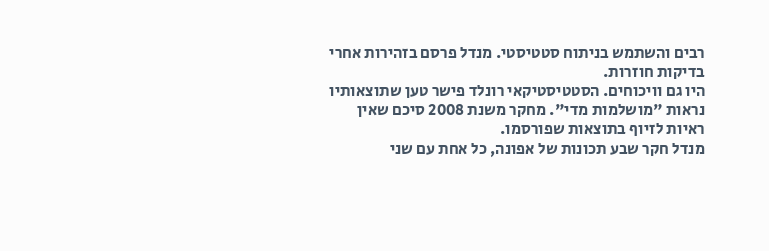רבים והשתמש בניתוח סטטיסטי. מנדל פרסם בזהירות אחרי בדיקות חוזרות.
היו גם וויכוחים. הסטטיסטיקאי רונלד פישר טען שתוצאותיו נראות "מושלמות מדי". מחקר משנת 2008 סיכם שאין ראיות לזיוף בתוצאות שפורסמו.
מנדל חקר שבע תכונות של אפונה, כל אחת עם שני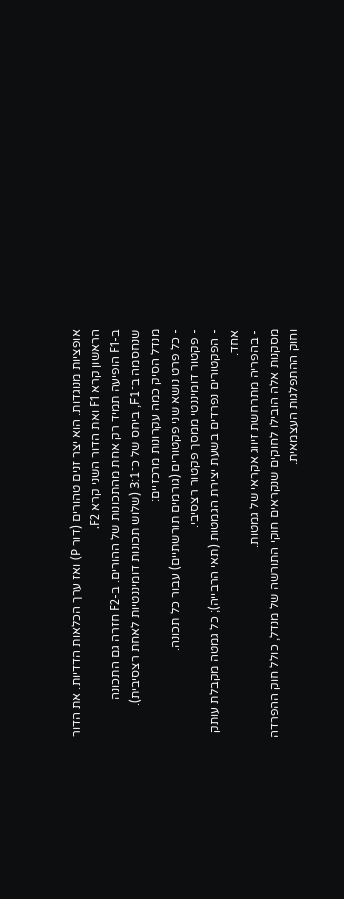אופציות מנוגדות. הוא יצר זנים טהורים (דור P) ואז ערך הכלאות הדדיות. את הדור הראשון קרא F1 ואת הדור השני קרא F2.
ב-F1 הופיעה תמיד רק אחת מהתכונות של ההורים. ב-F2 חזרה גם התכונה שנחסמה ב־F1, ביחס של כ־3:1 (שלוש תכונות דומיננטיות לאחת רצסיבית).
מנדל הסיק כמה עקרונות מרכזיים:
- כל פרט נושא שני פקטורים (גורמים תורשתיים) עבור כל תכונה.
- פקטור דומיננטי ממסך פקטור רצסיבי.
- הפקטורים נפרדים בשעת יצירת הגמטות (תאי הרבייה); כל גמטה מקבלת עותק אחד.
- בהפריה מתרחשת זיווג אקראי של גמטות.
מסקנות אלה הובילו לחוקים שנקראים חוקי התורשה של מנדל, כולל חוק ההפרדה וחוק ההתפלגות העצמאית.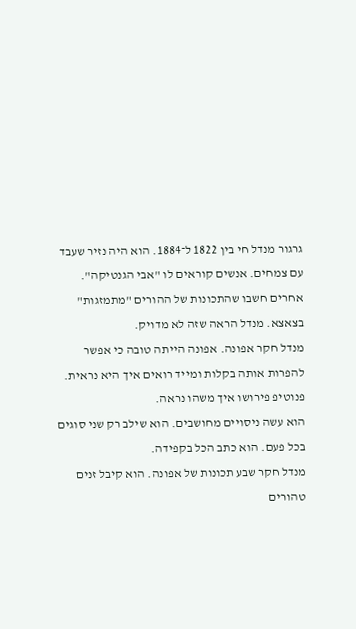גרגור מנדל חי בין 1822 ל־1884. הוא היה נזיר שעבד עם צמחים. אנשים קוראים לו "אבי הגנטיקה".
אחרים חשבו שהתכונות של ההורים "מתמזגות" בצאצא. מנדל הראה שזה לא מדויק.
מנדל חקר אפונה. אפונה הייתה טובה כי אפשר להפרות אותה בקלות ומייד רואים איך היא נראית. פנוטיפ פירושו איך משהו נראה.
הוא עשה ניסויים מחושבים. הוא שילב רק שני סוגים בכל פעם. הוא כתב הכל בקפידה.
מנדל חקר שבע תכונות של אפונה. הוא קיבל זנים טהורים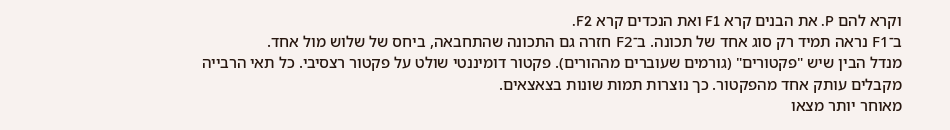וקרא להם P. את הבנים קרא F1 ואת הנכדים קרא F2.
ב־F1 נראה תמיד רק סוג אחד של תכונה. ב־F2 חזרה גם התכונה שהתחבאה, ביחס של שלוש מול אחד.
מנדל הבין שיש "פקטורים" (גורמים שעוברים מההורים). פקטור דומיננטי שולט על פקטור רצסיבי. כל תאי הרבייה מקבלים עותק אחד מהפקטור. כך נוצרות תמות שונות בצאצאים.
מאוחר יותר מצאו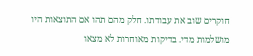חוקרים שוב את עבודתו. חלק מהם תהו אם התוצאות היו מושלמות מדי. בדיקות מאוחרות לא מצאו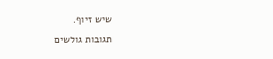שיש זיוף.
תגובות גולשים